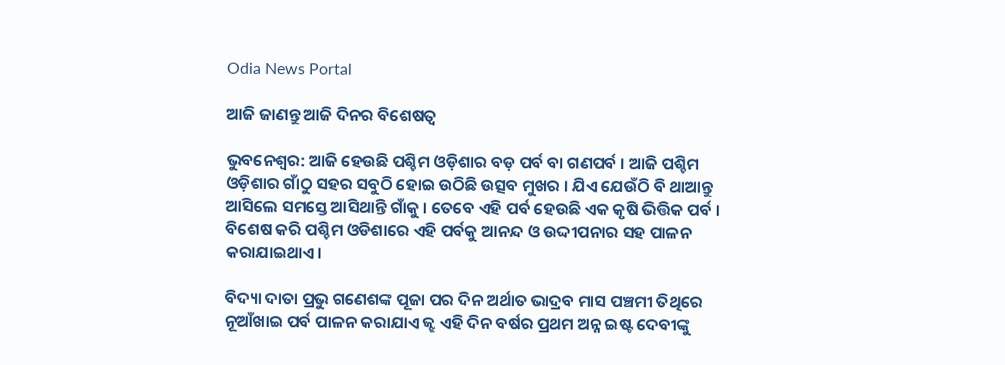Odia News Portal

ଆଜି ଜାଣନ୍ତୁ ଆଜି ଦିନର ବିଶେଷତ୍ୱ

ଭୁବନେଶ୍ୱର: ଆଜି ହେଉଛି ପଶ୍ଚିମ ଓଡ଼ିଶାର ବଡ଼ ପର୍ବ ବା ଗଣପର୍ବ । ଆଜି ପଶ୍ଚିମ ଓଡ଼ିଶାର ଗାଁଠୁ ସହର ସବୁଠି ହୋଇ ଉଠିଛି ଉତ୍ସବ ମୁଖର । ଯିଏ ଯେଉଁଠି ବି ଥାଆନ୍ତୁ ଆସିଲେ ସମସ୍ତେ ଆସିଥାନ୍ତି ଗାଁକୁ । ତେବେ ଏହି ପର୍ବ ହେଉଛି ଏକ କୃଷି ଭିତ୍ତିକ ପର୍ବ । ବିଶେଷ କରି ପଶ୍ଚିମ ଓଡିଶାରେ ଏହି ପର୍ବକୁ ଆନନ୍ଦ ଓ ଉଦ୍ଦୀପନାର ସହ ପାଳନ କରାଯାଇଥାଏ।

ବିଦ୍ୟା ଦାତା ପ୍ରଭୁ ଗଣେଶଙ୍କ ପୂଜା ପର ଦିନ ଅର୍ଥାତ ଭାଦ୍ରବ ମାସ ପଞ୍ଚମୀ ତିଥିରେ ନୂଆଁଖାଇ ପର୍ବ ପାଳନ କରାଯାଏ ଜ୍ଝ ଏହି ଦିନ ବର୍ଷର ପ୍ରଥମ ଅନ୍ନ ଇଷ୍ଟ ଦେବୀଙ୍କୁ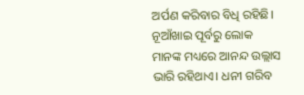ଅର୍ପଣ କରିବାର ବିଧି ରହିଛି। ନୂଆଁଖାଇ ପୂର୍ବରୁ ଲୋକ ମାନଙ୍କ ମଧ୍ୟରେ ଆନନ୍ଦ ଉଲ୍ଲାସ ଭାରି ରହିଥାଏ। ଧନୀ ଗରିବ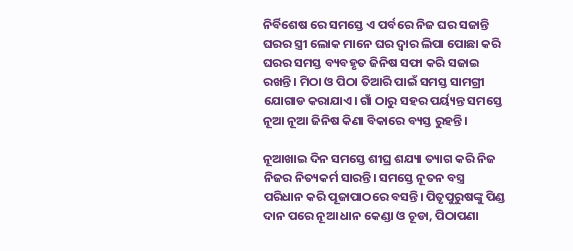ନିର୍ବିଶେଷ ରେ ସମସ୍ତେ ଏ ପର୍ବରେ ନିଜ ଘର ସଜାନ୍ତି ଘରର ସ୍ତ୍ରୀ ଲୋକ ମାନେ ଘର ଦ୍ଵାର ଲିପା ପୋଛା କରି ଘରର ସମସ୍ତ ବ୍ୟବହୃତ ଜିନିଷ ସଫା କରି ସଜାଇ ରଖନ୍ତି । ମିଠା ଓ ପିଠା ତିଆରି ପାଇଁ ସମସ୍ତ ସାମଗ୍ରୀ ଯୋଗାଡ କରାଯାଏ। ଗାଁ ଠାରୁ ସହର ପର୍ୟ୍ୟନ୍ତ ସମସ୍ତେ ନୂଆ ନୂଆ ଜିନିଷ କିଣା ବିକାରେ ବ୍ୟସ୍ତ ରୁହନ୍ତି।

ନୂଆଖାଇ ଦିନ ସମସ୍ତେ ଶୀଘ୍ର ଶଯ୍ୟା ତ୍ୟାଗ କରି ନିଜ ନିଜର ନିତ୍ୟକର୍ମ ସାରନ୍ତି। ସମସ୍ତେ ନୂତନ ବସ୍ତ୍ର ପରିଧାନ କରି ପୂଜାପାଠରେ ବସନ୍ତି। ପିତୃପୁରୁଷଙ୍କୁ ପିଣ୍ଡ ଦାନ ପରେ ନୂଆ ଧାନ କେଣ୍ଡା ଓ ଚୂଡା, ପିଠାପଣା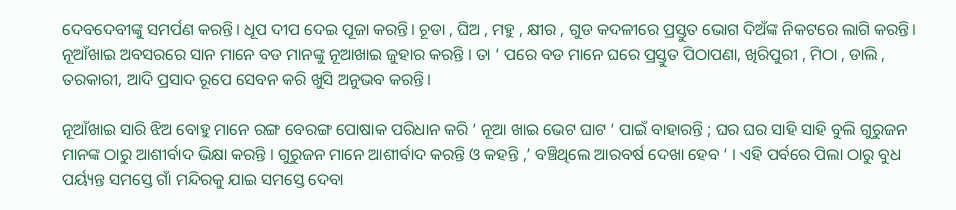ଦେବଦେବୀଙ୍କୁ ସମର୍ପଣ କରନ୍ତି। ଧୂପ ଦୀପ ଦେଇ ପୂଜା କରନ୍ତି। ଚୂଡା , ଘିଅ , ମହୁ , କ୍ଷୀର , ଗୁଡ କଦଳୀରେ ପ୍ରସ୍ତୁତ ଭୋଗ ଦିଅଁଙ୍କ ନିକଟରେ ଲାଗି କରନ୍ତି। ନୂଆଁଖାଇ ଅବସରରେ ସାନ ମାନେ ବଡ ମାନଙ୍କୁ ନୂଆଖାଇ ଜୁହାର କରନ୍ତି । ତା ‘ ପରେ ବଡ ମାନେ ଘରେ ପ୍ରସ୍ତୁତ ପିଠାପଣା, ଖିରିପୁରୀ , ମିଠା , ଡାଲି , ତରକାରୀ, ଆଦି ପ୍ରସାଦ ରୂପେ ସେବନ କରି ଖୁସି ଅନୁଭବ କରନ୍ତି।

ନୂଆଁଖାଇ ସାରି ଝିଅ ବୋହୁ ମାନେ ରଙ୍ଗ ବେରଙ୍ଗ ପୋଷାକ ପରିଧାନ କରି ‘ ନୂଆ ଖାଇ ଭେଟ ଘାଟ ‘ ପାଇଁ ବାହାରନ୍ତି ; ଘର ଘର ସାହି ସାହି ବୁଲି ଗୁରୁଜନ ମାନଙ୍କ ଠାରୁ ଆଶୀର୍ବାଦ ଭିକ୍ଷା କରନ୍ତି । ଗୁରୁଜନ ମାନେ ଆଶୀର୍ବାଦ କରନ୍ତି ଓ କହନ୍ତି ,’ ବଞ୍ଚିଥିଲେ ଆରବର୍ଷ ଦେଖା ହେବ ‘ । ଏହି ପର୍ବରେ ପିଲା ଠାରୁ ବୁଧ ପର୍ୟ୍ୟନ୍ତ ସମସ୍ତେ ଗାଁ ମନ୍ଦିରକୁ ଯାଇ ସମସ୍ତେ ଦେବା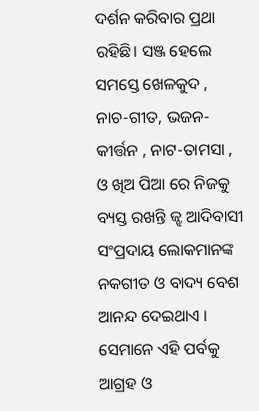ଦର୍ଶନ କରିବାର ପ୍ରଥା ରହିଛି। ସଞ୍ଜ ହେଲେ ସମସ୍ତେ ଖେଳକୁଦ , ନାଚ-ଗୀତ, ଭଜନ- କୀର୍ତ୍ତନ , ନାଟ-ତାମସା , ଓ ଖିଅ ପିଆ ରେ ନିଜକୁ ବ୍ୟସ୍ତ ରଖନ୍ତି ଜ୍ଝ ଆଦିବାସୀ ସଂପ୍ରଦାୟ ଲୋକମାନଙ୍କ ନକଗୀତ ଓ ବାଦ୍ୟ ବେଶ ଆନନ୍ଦ ଦେଇଥାଏ । ସେମାନେ ଏହି ପର୍ବକୁ ଆଗ୍ରହ ଓ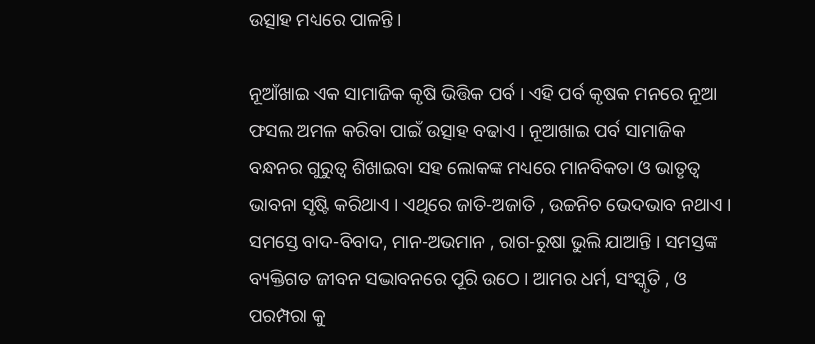ଉତ୍ସାହ ମଧ୍ୟରେ ପାଳନ୍ତି ।

ନୂଆଁଖାଇ ଏକ ସାମାଜିକ କୃଷି ଭିତ୍ତିକ ପର୍ବ । ଏହି ପର୍ବ କୃଷକ ମନରେ ନୂଆ ଫସଲ ଅମଳ କରିବା ପାଇଁ ଉତ୍ସାହ ବଢାଏ । ନୂଆଖାଇ ପର୍ବ ସାମାଜିକ ବନ୍ଧନର ଗୁରୁତ୍ଵ ଶିଖାଇବା ସହ ଲୋକଙ୍କ ମଧ୍ୟରେ ମାନବିକତା ଓ ଭାତୃତ୍ଵ ଭାବନା ସୃଷ୍ଟି କରିଥାଏ । ଏଥିରେ ଜାତି-ଅଜାତି , ଉଚ୍ଚନିଚ ଭେଦଭାବ ନଥାଏ । ସମସ୍ତେ ବାଦ-ବିବାଦ, ମାନ-ଅଭମାନ , ରାଗ-ରୁଷା ଭୁଲି ଯାଆନ୍ତି । ସମସ୍ତଙ୍କ ବ୍ୟକ୍ତିଗତ ଜୀବନ ସଦ୍ଭାବନରେ ପୂରି ଉଠେ । ଆମର ଧର୍ମ, ସଂସ୍କୃତି , ଓ ପରମ୍ପରା କୁ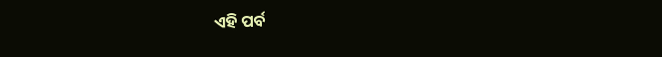ଏହି ପର୍ବ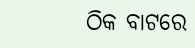ଠିକ ବାଟରେ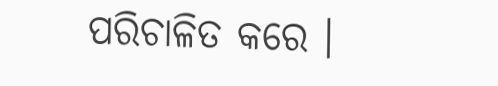ପରିଚାଳିତ କରେ ।